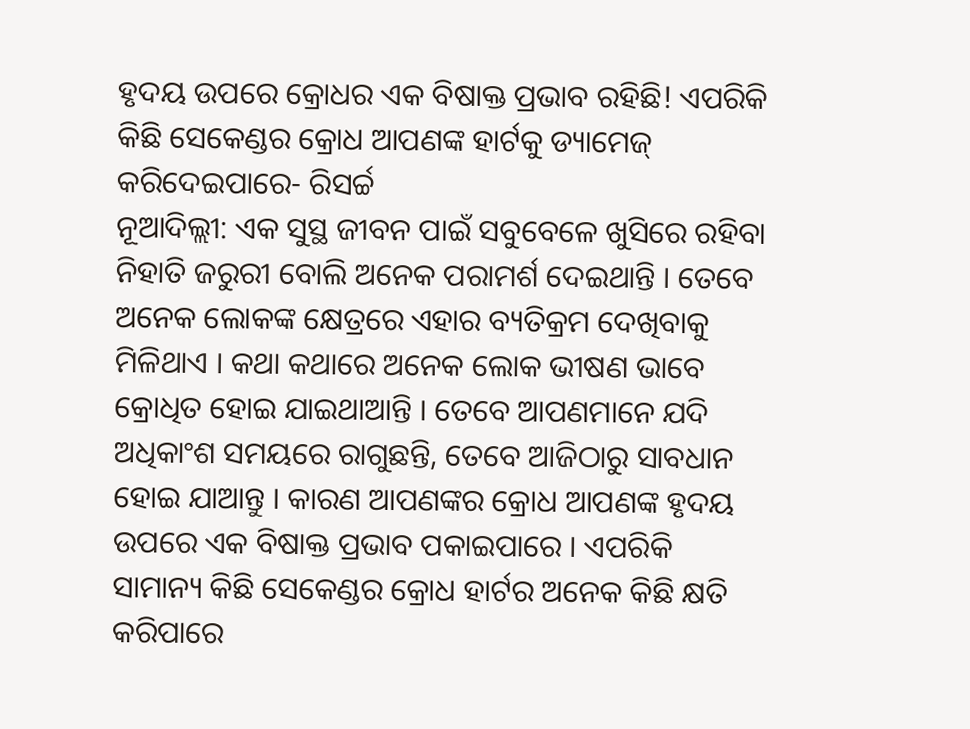ହୃଦୟ ଉପରେ କ୍ରୋଧର ଏକ ବିଷାକ୍ତ ପ୍ରଭାବ ରହିଛି! ଏପରିକି କିଛି ସେକେଣ୍ଡର କ୍ରୋଧ ଆପଣଙ୍କ ହାର୍ଟକୁ ଡ୍ୟାମେଜ୍ କରିଦେଇପାରେ- ରିସର୍ଚ୍ଚ
ନୂଆଦିଲ୍ଲୀ: ଏକ ସୁସ୍ଥ ଜୀବନ ପାଇଁ ସବୁବେଳେ ଖୁସିରେ ରହିବା ନିହାତି ଜରୁରୀ ବୋଲି ଅନେକ ପରାମର୍ଶ ଦେଇଥାନ୍ତି । ତେବେ ଅନେକ ଲୋକଙ୍କ କ୍ଷେତ୍ରରେ ଏହାର ବ୍ୟତିକ୍ରମ ଦେଖିବାକୁ ମିଳିଥାଏ । କଥା କଥାରେ ଅନେକ ଲୋକ ଭୀଷଣ ଭାବେ କ୍ରୋଧିତ ହୋଇ ଯାଇଥାଆନ୍ତି । ତେବେ ଆପଣମାନେ ଯଦି ଅଧିକାଂଶ ସମୟରେ ରାଗୁଛନ୍ତି, ତେବେ ଆଜିଠାରୁ ସାବଧାନ ହୋଇ ଯାଆନ୍ତୁ । କାରଣ ଆପଣଙ୍କର କ୍ରୋଧ ଆପଣଙ୍କ ହୃଦୟ ଉପରେ ଏକ ବିଷାକ୍ତ ପ୍ରଭାବ ପକାଇପାରେ । ଏପରିକି ସାମାନ୍ୟ କିଛି ସେକେଣ୍ଡର କ୍ରୋଧ ହାର୍ଟର ଅନେକ କିଛି କ୍ଷତି କରିପାରେ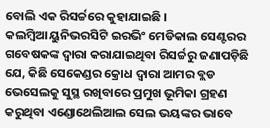ବୋଲି ଏକ ରିସର୍ଚ୍ଚରେ କୁହାଯାଇଛି ।
କଲମ୍ବିଆ ୟୁନିଭରସିଟି ଇରଭିଂ ମେଡିକାଲ ସେଣ୍ଟରର ଗବେଷକଙ୍କ ଦ୍ୱାରା କରାଯାଇଥିବା ରିସର୍ଚ୍ଚରୁ ଜଣାପଡ଼ିଛି ଯେ, କିଛି ସେକେଣ୍ଡର କ୍ରୋଧ ଦ୍ୱାରା ଆମର ବ୍ଲଡ ଭେସେଲକୁ ସୁସ୍ଥ ରଖିବାରେ ପ୍ରମୁଖ ଭୂମିକା ଗ୍ରହଣ କରୁଥିବା ଏଣ୍ଡୋଥେଲିଆଲ ସେଲ ଭୟଙ୍କର ଭାବେ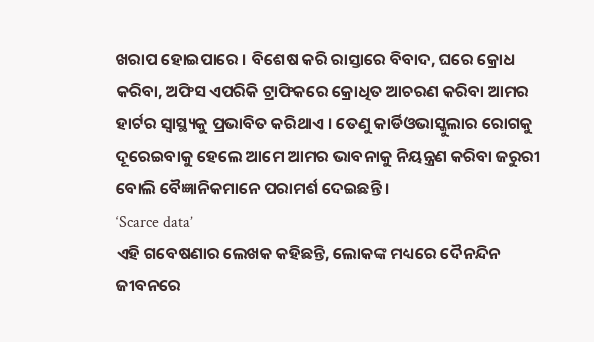ଖରାପ ହୋଇପାରେ । ବିଶେଷ କରି ରାସ୍ତାରେ ବିବାଦ, ଘରେ କ୍ରୋଧ କରିବା, ଅଫିସ ଏପରିକି ଟ୍ରାଫିକରେ କ୍ରୋଧିତ ଆଚରଣ କରିବା ଆମର ହାର୍ଟର ସ୍ୱାସ୍ଥ୍ୟକୁ ପ୍ରଭାବିତ କରିଥାଏ । ତେଣୁ କାର୍ଡିଓଭାସ୍କୁଲାର ରୋଗକୁ ଦୂରେଇବାକୁ ହେଲେ ଆମେ ଆମର ଭାବନାକୁ ନିୟନ୍ତ୍ରଣ କରିବା ଜରୁରୀ ବୋଲି ବୈଜ୍ଞାନିକମାନେ ପରାମର୍ଶ ଦେଇଛନ୍ତି ।
‘Scarce data’
ଏହି ଗବେଷଣାର ଲେଖକ କହିଛନ୍ତି, ଲୋକଙ୍କ ମଧ୍ୟରେ ଦୈନନ୍ଦିନ ଜୀବନରେ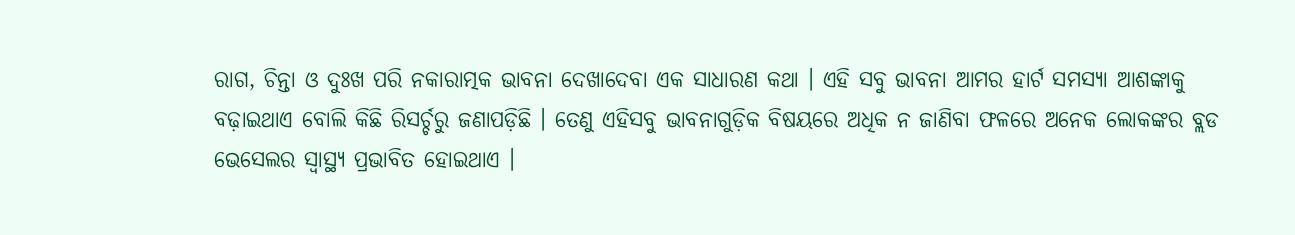ରାଗ, ଚିନ୍ତା ଓ ଦୁଃଖ ପରି ନକାରାତ୍ମକ ଭାବନା ଦେଖାଦେବା ଏକ ସାଧାରଣ କଥା । ଏହି ସବୁ ଭାବନା ଆମର ହାର୍ଟ ସମସ୍ୟା ଆଶଙ୍କାକୁ ବଢ଼ାଇଥାଏ ବୋଲି କିଛି ରିସର୍ଚ୍ଚରୁ ଜଣାପଡ଼ିଛି । ତେଣୁ ଏହିସବୁ ଭାବନାଗୁଡ଼ିକ ବିଷୟରେ ଅଧିକ ନ ଜାଣିବା ଫଳରେ ଅନେକ ଲୋକଙ୍କର ବ୍ଲଡ ଭେସେଲର ସ୍ୱାସ୍ଥ୍ୟ ପ୍ରଭାବିତ ହୋଇଥାଏ ।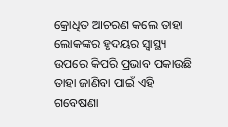କ୍ରୋଧିତ ଆଚରଣ କଲେ ତାହା ଲୋକଙ୍କର ହୃଦୟର ସ୍ୱାସ୍ଥ୍ୟ ଉପରେ କିପରି ପ୍ରଭାବ ପକାଉଛି ତାହା ଜାଣିବା ପାଇଁ ଏହି ଗବେଷଣା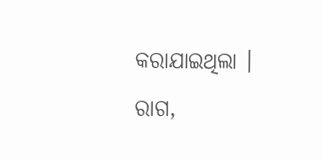କରାଯାଇଥିଲା ।
ରାଗ,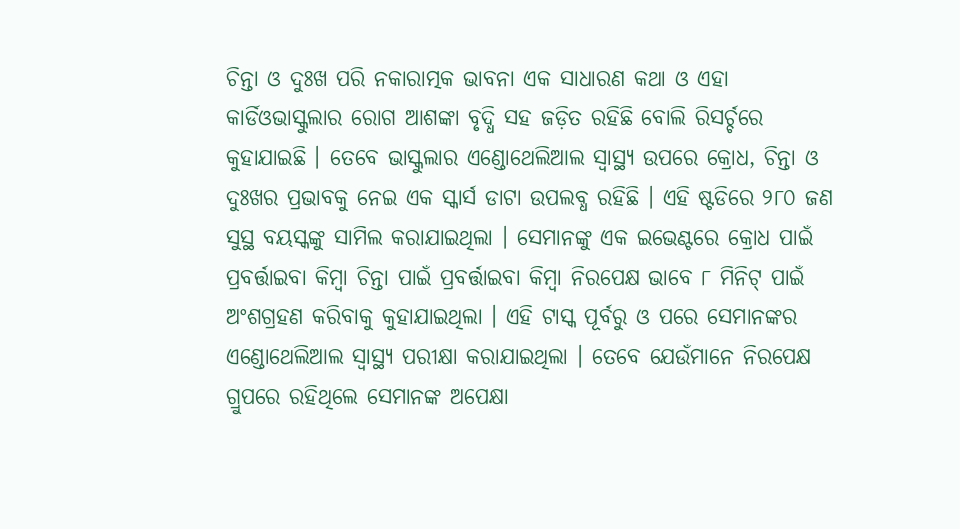ଚିନ୍ତା ଓ ଦୁଃଖ ପରି ନକାରାତ୍ମକ ଭାବନା ଏକ ସାଧାରଣ କଥା ଓ ଏହା କାର୍ଡିଓଭାସ୍କୁଲାର ରୋଗ ଆଶଙ୍କା ବୃଦ୍ଧି ସହ ଜଡ଼ିତ ରହିଛି ବୋଲି ରିସର୍ଚ୍ଚରେ କୁହାଯାଇଛି । ତେବେ ଭାସ୍କୁଲାର ଏଣ୍ଡୋଥେଲିଆଲ ସ୍ୱାସ୍ଥ୍ୟ ଉପରେ କ୍ରୋଧ, ଚିନ୍ତା ଓ ଦୁଃଖର ପ୍ରଭାବକୁ ନେଇ ଏକ ସ୍କାର୍ସ ଡାଟା ଉପଲବ୍ଧ ରହିଛି । ଏହି ଷ୍ଟଡିରେ ୨୮୦ ଜଣ ସୁସ୍ଥ ବୟସ୍କଙ୍କୁ ସାମିଲ କରାଯାଇଥିଲା । ସେମାନଙ୍କୁ ଏକ ଇଭେଣ୍ଟରେ କ୍ରୋଧ ପାଇଁ ପ୍ରବର୍ତ୍ତାଇବା କିମ୍ବା ଚିନ୍ତା ପାଇଁ ପ୍ରବର୍ତ୍ତାଇବା କିମ୍ବା ନିରପେକ୍ଷ ଭାବେ ୮ ମିନିଟ୍ ପାଇଁ ଅଂଶଗ୍ରହଣ କରିବାକୁ କୁହାଯାଇଥିଲା । ଏହି ଟାସ୍କ ପୂର୍ବରୁ ଓ ପରେ ସେମାନଙ୍କର ଏଣ୍ଡୋଥେଲିଆଲ ସ୍ୱାସ୍ଥ୍ୟ ପରୀକ୍ଷା କରାଯାଇଥିଲା । ତେବେ ଯେଉଁମାନେ ନିରପେକ୍ଷ ଗ୍ରୁପରେ ରହିଥିଲେ ସେମାନଙ୍କ ଅପେକ୍ଷା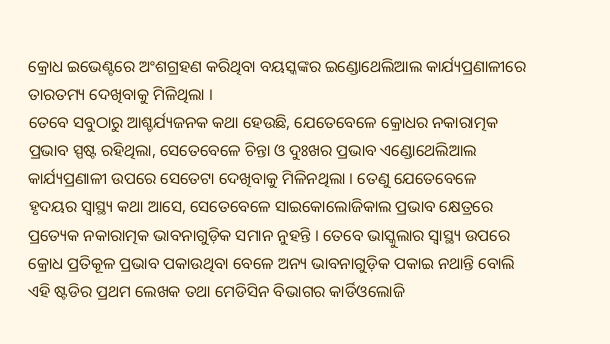କ୍ରୋଧ ଇଭେଣ୍ଟରେ ଅଂଶଗ୍ରହଣ କରିଥିବା ବୟସ୍କଙ୍କର ଇଣ୍ଡୋଥେଲିଆଲ କାର୍ଯ୍ୟପ୍ରଣାଳୀରେ ତାରତମ୍ୟ ଦେଖିବାକୁ ମିଳିଥିଲା ।
ତେବେ ସବୁଠାରୁ ଆଶ୍ଚର୍ଯ୍ୟଜନକ କଥା ହେଉଛି, ଯେତେବେଳେ କ୍ରୋଧର ନକାରାତ୍ମକ ପ୍ରଭାବ ସ୍ପଷ୍ଟ ରହିଥିଲା, ସେତେବେଳେ ଚିନ୍ତା ଓ ଦୁଃଖର ପ୍ରଭାବ ଏଣ୍ଡୋଥେଲିଆଲ କାର୍ଯ୍ୟପ୍ରଣାଳୀ ଉପରେ ସେତେଟା ଦେଖିବାକୁ ମିଳିନଥିଲା । ତେଣୁ ଯେତେବେଳେ ହୃଦୟର ସ୍ୱାସ୍ଥ୍ୟ କଥା ଆସେ, ସେତେବେଳେ ସାଇକୋଲୋଜିକାଲ ପ୍ରଭାବ କ୍ଷେତ୍ରରେ ପ୍ରତ୍ୟେକ ନକାରାତ୍ମକ ଭାବନାଗୁଡ଼ିକ ସମାନ ନୁହନ୍ତି । ତେବେ ଭାସ୍କୁଲାର ସ୍ୱାସ୍ଥ୍ୟ ଉପରେ କ୍ରୋଧ ପ୍ରତିକୂଳ ପ୍ରଭାବ ପକାଉଥିବା ବେଳେ ଅନ୍ୟ ଭାବନାଗୁଡ଼ିକ ପକାଇ ନଥାନ୍ତି ବୋଲି ଏହି ଷ୍ଟଡିର ପ୍ରଥମ ଲେଖକ ତଥା ମେଡିସିନ ବିଭାଗର କାର୍ଡିଓଲୋଜି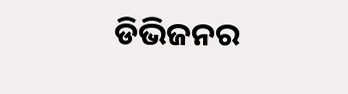ଡିଭିଜନର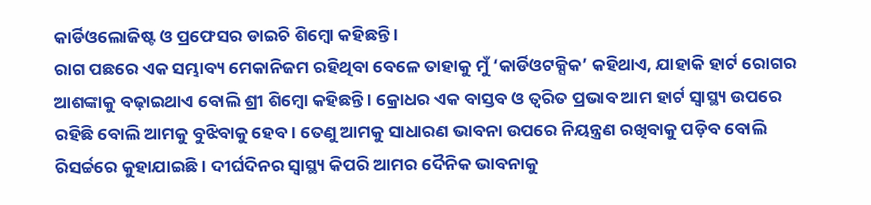କାର୍ଡିଓଲୋଜିଷ୍ଟ ଓ ପ୍ରଫେସର ଡାଇଚି ଶିମ୍ବୋ କହିଛନ୍ତି ।
ରାଗ ପଛରେ ଏକ ସମ୍ଭାବ୍ୟ ମେକାନିଜମ ରହିଥିବା ବେଳେ ତାହାକୁ ମୁଁ ‘କାର୍ଡିଓଟକ୍ସିକ’ କହିଥାଏ, ଯାହାକି ହାର୍ଟ ରୋଗର ଆଶଙ୍କାକୁ ବଢ଼ାଇଥାଏ ବୋଲି ଶ୍ରୀ ଶିମ୍ବୋ କହିଛନ୍ତି । କ୍ରୋଧର ଏକ ବାସ୍ତବ ଓ ତ୍ୱରିତ ପ୍ରଭାବ ଆମ ହାର୍ଟ ସ୍ୱାସ୍ଥ୍ୟ ଉପରେ ରହିଛି ବୋଲି ଆମକୁ ବୁଝିବାକୁ ହେବ । ତେଣୁ ଆମକୁ ସାଧାରଣ ଭାବନା ଉପରେ ନିୟନ୍ତ୍ରଣ ରଖିବାକୁ ପଡ଼ିବ ବୋଲି ରିସର୍ଚ୍ଚରେ କୁହାଯାଇଛି । ଦୀର୍ଘଦିନର ସ୍ୱାସ୍ଥ୍ୟ କିପରି ଆମର ଦୈନିକ ଭାବନାକୁ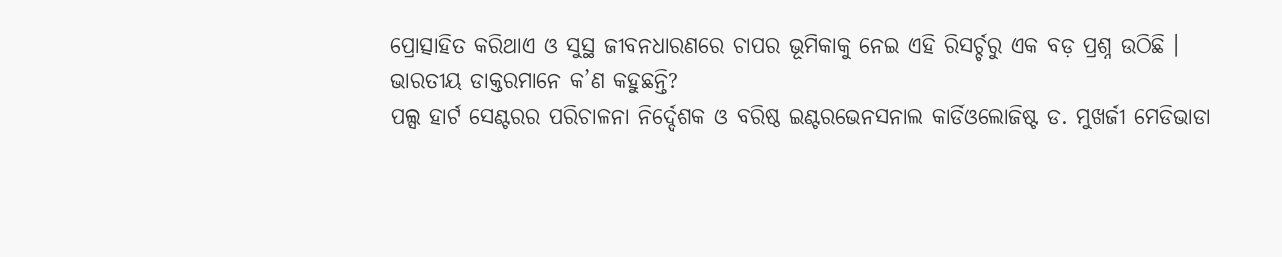ପ୍ରୋତ୍ସାହିତ କରିଥାଏ ଓ ସୁସ୍ଥ ଜୀବନଧାରଣରେ ଚାପର ଭୂମିକାକୁ ନେଇ ଏହି ରିସର୍ଚ୍ଚରୁ ଏକ ବଡ଼ ପ୍ରଶ୍ନ ଉଠିଛି ।
ଭାରତୀୟ ଡାକ୍ତରମାନେ କ’ଣ କହୁଛନ୍ତି?
ପଲ୍ସ ହାର୍ଟ ସେଣ୍ଟରର ପରିଚାଳନା ନିର୍ଦ୍ଦେଶକ ଓ ବରିଷ୍ଠ ଇଣ୍ଟରଭେନସନାଲ କାର୍ଡିଓଲୋଜିଷ୍ଟ ଡ. ମୁଖର୍ଜୀ ମେଡିଭାଡା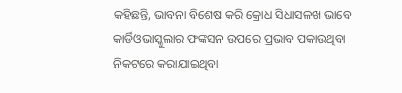କହିଛନ୍ତି, ଭାବନା ବିଶେଷ କରି କ୍ରୋଧ ସିଧାସଳଖ ଭାବେ କାର୍ଡିଓଭାସ୍କୁଲାର ଫଙ୍କସନ ଉପରେ ପ୍ରଭାବ ପକାଉଥିବା ନିକଟରେ କରାଯାଇଥିବା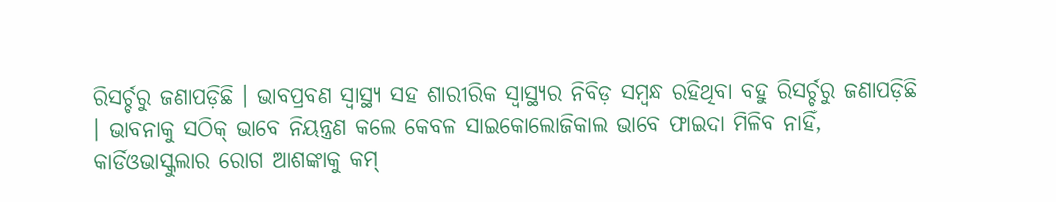ରିସର୍ଚ୍ଚରୁ ଜଣାପଡ଼ିଛି । ଭାବପ୍ରବଣ ସ୍ୱାସ୍ଥ୍ୟ ସହ ଶାରୀରିକ ସ୍ୱାସ୍ଥ୍ୟର ନିବିଡ଼ ସମ୍ବନ୍ଧ ରହିଥିବା ବହୁ ରିସର୍ଚ୍ଚରୁ ଜଣାପଡ଼ିଛି । ଭାବନାକୁ ସଠିକ୍ ଭାବେ ନିୟନ୍ତ୍ରଣ କଲେ କେବଳ ସାଇକୋଲୋଜିକାଲ ଭାବେ ଫାଇଦା ମିଳିବ ନାହିଁ, କାର୍ଡିଓଭାସ୍କୁଲାର ରୋଗ ଆଶଙ୍କାକୁ କମ୍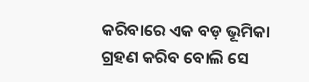କରିବାରେ ଏକ ବଡ଼ ଭୂମିକା ଗ୍ରହଣ କରିବ ବୋଲି ସେ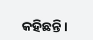କହିଛନ୍ତି ।